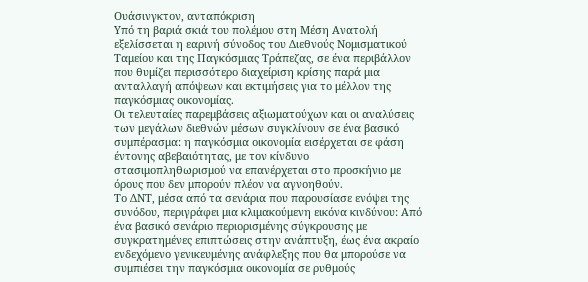Ουάσινγκτον, ανταπόκριση
Υπό τη βαριά σκιά του πολέμου στη Μέση Ανατολή εξελίσσεται η εαρινή σύνοδος του Διεθνούς Νομισματικού Ταμείου και της Παγκόσμιας Τράπεζας, σε ένα περιβάλλον που θυμίζει περισσότερο διαχείριση κρίσης παρά μια ανταλλαγή απόψεων και εκτιμήσεις για το μέλλον της παγκόσμιας οικονομίας.
Οι τελευταίες παρεμβάσεις αξιωματούχων και οι αναλύσεις των μεγάλων διεθνών μέσων συγκλίνουν σε ένα βασικό συμπέρασμα: η παγκόσμια οικονομία εισέρχεται σε φάση έντονης αβεβαιότητας, με τον κίνδυνο στασιμοπληθωρισμού να επανέρχεται στο προσκήνιο με όρους που δεν μπορούν πλέον να αγνοηθούν.
Το ΔΝΤ, μέσα από τα σενάρια που παρουσίασε ενόψει της συνόδου, περιγράφει μια κλιμακούμενη εικόνα κινδύνου: Από ένα βασικό σενάριο περιορισμένης σύγκρουσης με συγκρατημένες επιπτώσεις στην ανάπτυξη, έως ένα ακραίο ενδεχόμενο γενικευμένης ανάφλεξης που θα μπορούσε να συμπιέσει την παγκόσμια οικονομία σε ρυθμούς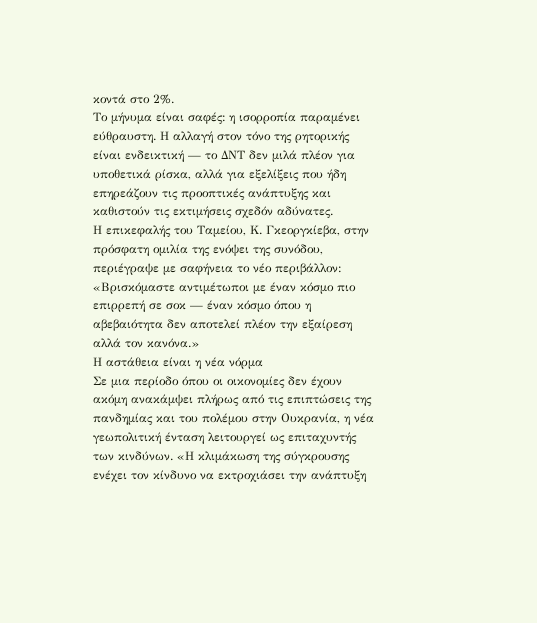κοντά στο 2%.
Το μήνυμα είναι σαφές: η ισορροπία παραμένει εύθραυστη. Η αλλαγή στον τόνο της ρητορικής είναι ενδεικτική — το ΔΝΤ δεν μιλά πλέον για υποθετικά ρίσκα, αλλά για εξελίξεις που ήδη επηρεάζουν τις προοπτικές ανάπτυξης και καθιστούν τις εκτιμήσεις σχεδόν αδύνατες.
Η επικεφαλής του Ταμείου, Κ. Γκεοργκίεβα, στην πρόσφατη ομιλία της ενόψει της συνόδου, περιέγραψε με σαφήνεια το νέο περιβάλλον: «Βρισκόμαστε αντιμέτωποι με έναν κόσμο πιο επιρρεπή σε σοκ — έναν κόσμο όπου η αβεβαιότητα δεν αποτελεί πλέον την εξαίρεση αλλά τον κανόνα.»
Η αστάθεια είναι η νέα νόρμα
Σε μια περίοδο όπου οι οικονομίες δεν έχουν ακόμη ανακάμψει πλήρως από τις επιπτώσεις της πανδημίας και του πολέμου στην Ουκρανία, η νέα γεωπολιτική ένταση λειτουργεί ως επιταχυντής των κινδύνων. «Η κλιμάκωση της σύγκρουσης ενέχει τον κίνδυνο να εκτροχιάσει την ανάπτυξη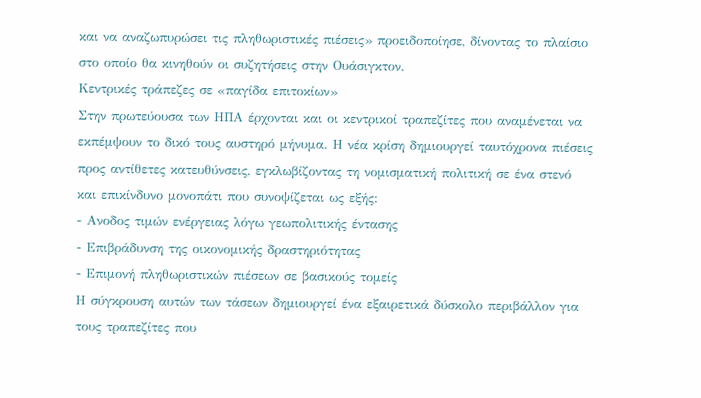και να αναζωπυρώσει τις πληθωριστικές πιέσεις» προειδοποίησε, δίνοντας το πλαίσιο στο οποίο θα κινηθούν οι συζητήσεις στην Ουάσιγκτον.
Κεντρικές τράπεζες σε «παγίδα επιτοκίων»
Στην πρωτεύουσα των ΗΠΑ έρχονται και οι κεντρικοί τραπεζίτες που αναμένεται να εκπέμψουν το δικό τους αυστηρό μήνυμα. Η νέα κρίση δημιουργεί ταυτόχρονα πιέσεις προς αντίθετες κατευθύνσεις, εγκλωβίζοντας τη νομισματική πολιτική σε ένα στενό και επικίνδυνο μονοπάτι που συνοψίζεται ως εξής:
- Ανοδος τιμών ενέργειας λόγω γεωπολιτικής έντασης
- Επιβράδυνση της οικονομικής δραστηριότητας
- Επιμονή πληθωριστικών πιέσεων σε βασικούς τομείς
Η σύγκρουση αυτών των τάσεων δημιουργεί ένα εξαιρετικά δύσκολο περιβάλλον για τους τραπεζίτες που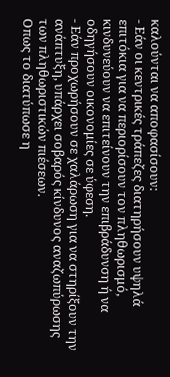καλούνται να αποφασίσουν:
- Εάν οι κεντρικές τράπεζες διατηρήσουν υψηλά επιτόκια για να περιορίσουν τον πληθωρισμό, κινδυνεύουν να επιτείνουν την επιβράδυνση ή να οδηγήσουν οικονομίες σε ύφεση.
- Εάν προχωρήσουν σε χαλάρωση για να στηρίξουν την ανάπτυξη, υπάρχει σοβαρός κίνδυνος αναζωπύρωσης των πληθωριστικών πιέσεων.
Οπως το διατύπωσε η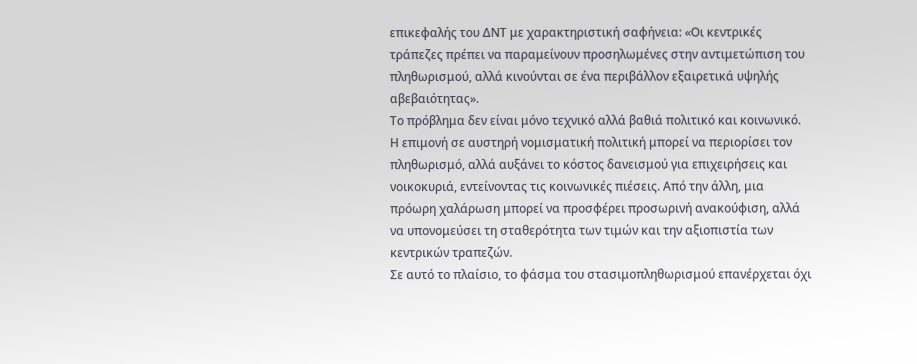επικεφαλής του ΔΝΤ με χαρακτηριστική σαφήνεια: «Οι κεντρικές τράπεζες πρέπει να παραμείνουν προσηλωμένες στην αντιμετώπιση του πληθωρισμού, αλλά κινούνται σε ένα περιβάλλον εξαιρετικά υψηλής αβεβαιότητας».
Το πρόβλημα δεν είναι μόνο τεχνικό αλλά βαθιά πολιτικό και κοινωνικό. Η επιμονή σε αυστηρή νομισματική πολιτική μπορεί να περιορίσει τον πληθωρισμό, αλλά αυξάνει το κόστος δανεισμού για επιχειρήσεις και νοικοκυριά, εντείνοντας τις κοινωνικές πιέσεις. Από την άλλη, μια πρόωρη χαλάρωση μπορεί να προσφέρει προσωρινή ανακούφιση, αλλά να υπονομεύσει τη σταθερότητα των τιμών και την αξιοπιστία των κεντρικών τραπεζών.
Σε αυτό το πλαίσιο, το φάσμα του στασιμοπληθωρισμού επανέρχεται όχι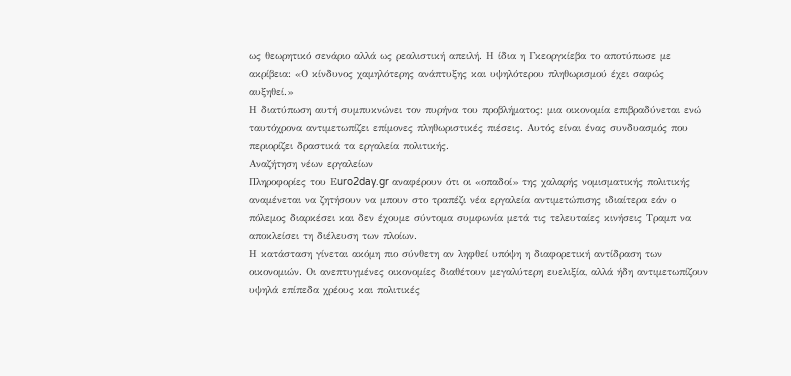ως θεωρητικό σενάριο αλλά ως ρεαλιστική απειλή. Η ίδια η Γκεοργκίεβα το αποτύπωσε με ακρίβεια: «Ο κίνδυνος χαμηλότερης ανάπτυξης και υψηλότερου πληθωρισμού έχει σαφώς αυξηθεί.»
Η διατύπωση αυτή συμπυκνώνει τον πυρήνα του προβλήματος: μια οικονομία επιβραδύνεται ενώ ταυτόχρονα αντιμετωπίζει επίμονες πληθωριστικές πιέσεις. Αυτός είναι ένας συνδυασμός που περιορίζει δραστικά τα εργαλεία πολιτικής.
Αναζήτηση νέων εργαλείων
Πληροφορίες του Εuro2day.gr αναφέρουν ότι οι «οπαδοί» της χαλαρής νομισματικής πολιτικής αναμένεται να ζητήσουν να μπουν στο τραπέζι νέα εργαλεία αντιμετώπισης ιδιαίτερα εάν ο πόλεμος διαρκέσει και δεν έχουμε σύντομα συμφωνία μετά τις τελευταίες κινήσεις Τραμπ να αποκλείσει τη διέλευση των πλοίων.
Η κατάσταση γίνεται ακόμη πιο σύνθετη αν ληφθεί υπόψη η διαφορετική αντίδραση των οικονομιών. Οι ανεπτυγμένες οικονομίες διαθέτουν μεγαλύτερη ευελιξία, αλλά ήδη αντιμετωπίζουν υψηλά επίπεδα χρέους και πολιτικές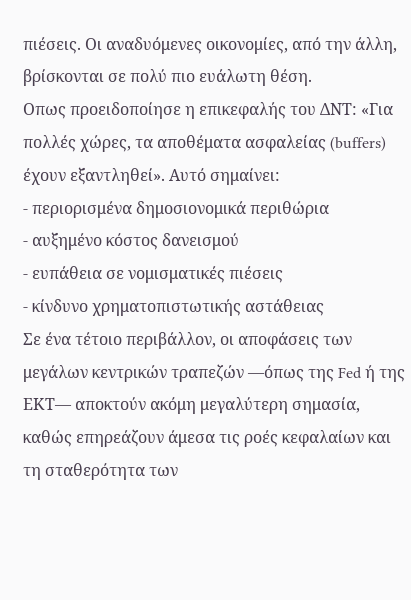πιέσεις. Οι αναδυόμενες οικονομίες, από την άλλη, βρίσκονται σε πολύ πιο ευάλωτη θέση.
Οπως προειδοποίησε η επικεφαλής του ΔΝΤ: «Για πολλές χώρες, τα αποθέματα ασφαλείας (buffers) έχουν εξαντληθεί». Αυτό σημαίνει:
- περιορισμένα δημοσιονομικά περιθώρια
- αυξημένο κόστος δανεισμού
- ευπάθεια σε νομισματικές πιέσεις
- κίνδυνο χρηματοπιστωτικής αστάθειας
Σε ένα τέτοιο περιβάλλον, οι αποφάσεις των μεγάλων κεντρικών τραπεζών —όπως της Fed ή της ΕΚΤ— αποκτούν ακόμη μεγαλύτερη σημασία, καθώς επηρεάζουν άμεσα τις ροές κεφαλαίων και τη σταθερότητα των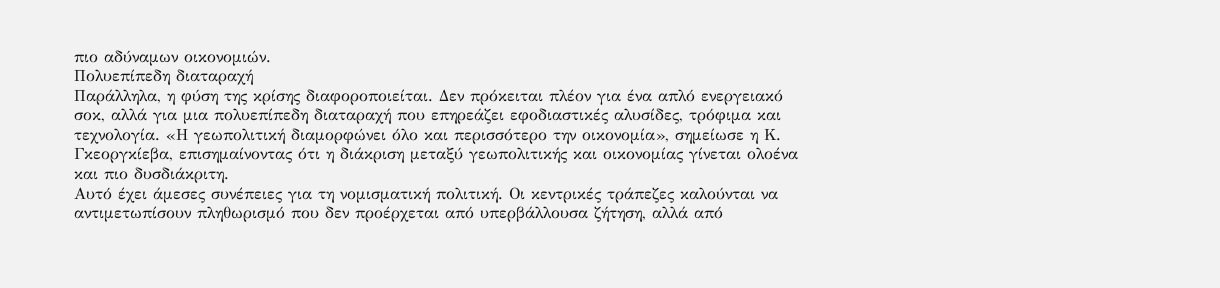πιο αδύναμων οικονομιών.
Πολυεπίπεδη διαταραχή
Παράλληλα, η φύση της κρίσης διαφοροποιείται. Δεν πρόκειται πλέον για ένα απλό ενεργειακό σοκ, αλλά για μια πολυεπίπεδη διαταραχή που επηρεάζει εφοδιαστικές αλυσίδες, τρόφιμα και τεχνολογία. «Η γεωπολιτική διαμορφώνει όλο και περισσότερο την οικονομία», σημείωσε η Κ. Γκεοργκίεβα, επισημαίνοντας ότι η διάκριση μεταξύ γεωπολιτικής και οικονομίας γίνεται ολοένα και πιο δυσδιάκριτη.
Αυτό έχει άμεσες συνέπειες για τη νομισματική πολιτική. Οι κεντρικές τράπεζες καλούνται να αντιμετωπίσουν πληθωρισμό που δεν προέρχεται από υπερβάλλουσα ζήτηση, αλλά από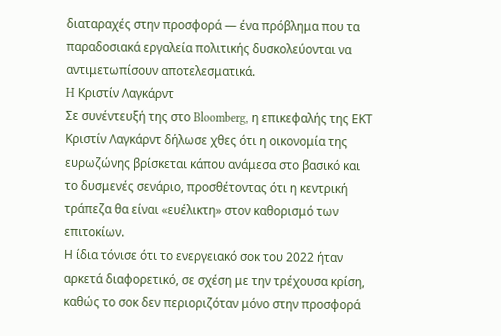διαταραχές στην προσφορά — ένα πρόβλημα που τα παραδοσιακά εργαλεία πολιτικής δυσκολεύονται να αντιμετωπίσουν αποτελεσματικά.
H Κριστίν Λαγκάρντ
Σε συνέντευξή της στο Bloomberg, η επικεφαλής της ΕΚΤ Κριστίν Λαγκάρντ δήλωσε χθες ότι η οικονομία της ευρωζώνης βρίσκεται κάπου ανάμεσα στο βασικό και το δυσμενές σενάριο, προσθέτοντας ότι η κεντρική τράπεζα θα είναι «ευέλικτη» στον καθορισμό των επιτοκίων.
Η ίδια τόνισε ότι το ενεργειακό σοκ του 2022 ήταν αρκετά διαφορετικό, σε σχέση με την τρέχουσα κρίση, καθώς το σοκ δεν περιοριζόταν μόνο στην προσφορά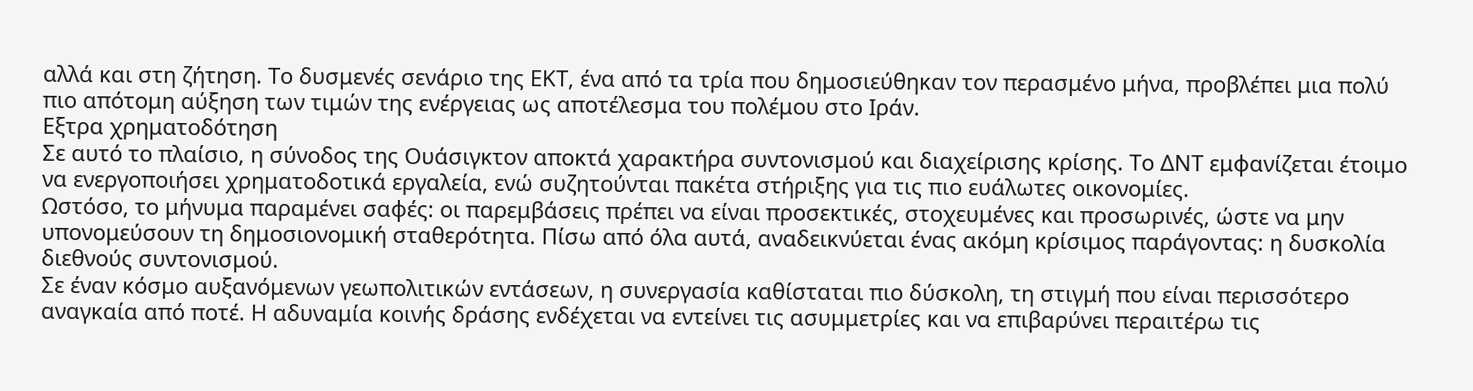αλλά και στη ζήτηση. Το δυσμενές σενάριο της ΕΚΤ, ένα από τα τρία που δημοσιεύθηκαν τον περασμένο μήνα, προβλέπει μια πολύ πιο απότομη αύξηση των τιμών της ενέργειας ως αποτέλεσμα του πολέμου στο Ιράν.
Εξτρα χρηματοδότηση
Σε αυτό το πλαίσιο, η σύνοδος της Ουάσιγκτον αποκτά χαρακτήρα συντονισμού και διαχείρισης κρίσης. Το ΔΝΤ εμφανίζεται έτοιμο να ενεργοποιήσει χρηματοδοτικά εργαλεία, ενώ συζητούνται πακέτα στήριξης για τις πιο ευάλωτες οικονομίες.
Ωστόσο, το μήνυμα παραμένει σαφές: οι παρεμβάσεις πρέπει να είναι προσεκτικές, στοχευμένες και προσωρινές, ώστε να μην υπονομεύσουν τη δημοσιονομική σταθερότητα. Πίσω από όλα αυτά, αναδεικνύεται ένας ακόμη κρίσιμος παράγοντας: η δυσκολία διεθνούς συντονισμού.
Σε έναν κόσμο αυξανόμενων γεωπολιτικών εντάσεων, η συνεργασία καθίσταται πιο δύσκολη, τη στιγμή που είναι περισσότερο αναγκαία από ποτέ. Η αδυναμία κοινής δράσης ενδέχεται να εντείνει τις ασυμμετρίες και να επιβαρύνει περαιτέρω τις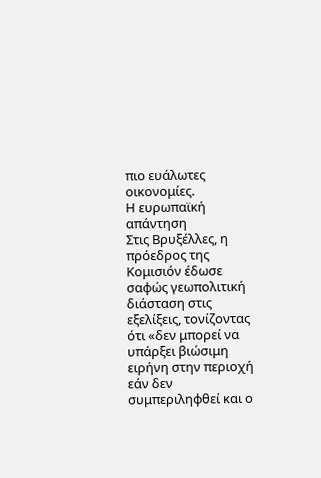πιο ευάλωτες οικονομίες.
Η ευρωπαϊκή απάντηση
Στις Βρυξέλλες, η πρόεδρος της Κομισιόν έδωσε σαφώς γεωπολιτική διάσταση στις εξελίξεις, τονίζοντας ότι «δεν μπορεί να υπάρξει βιώσιμη ειρήνη στην περιοχή εάν δεν συμπεριληφθεί και ο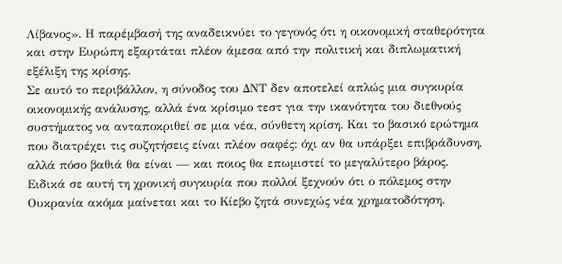Λίβανος». Η παρέμβασή της αναδεικνύει το γεγονός ότι η οικονομική σταθερότητα και στην Ευρώπη εξαρτάται πλέον άμεσα από την πολιτική και διπλωματική εξέλιξη της κρίσης.
Σε αυτό το περιβάλλον, η σύνοδος του ΔΝΤ δεν αποτελεί απλώς μια συγκυρία οικονομικής ανάλυσης, αλλά ένα κρίσιμο τεστ για την ικανότητα του διεθνούς συστήματος να ανταποκριθεί σε μια νέα, σύνθετη κρίση. Και το βασικό ερώτημα που διατρέχει τις συζητήσεις είναι πλέον σαφές: όχι αν θα υπάρξει επιβράδυνση, αλλά πόσο βαθιά θα είναι — και ποιος θα επωμιστεί το μεγαλύτερο βάρος.
Ειδικά σε αυτή τη χρονική συγκυρία που πολλοί ξεχνούν ότι ο πόλεμος στην Ουκρανία ακόμα μαίνεται και το Κίεβο ζητά συνεχώς νέα χρηματοδότηση.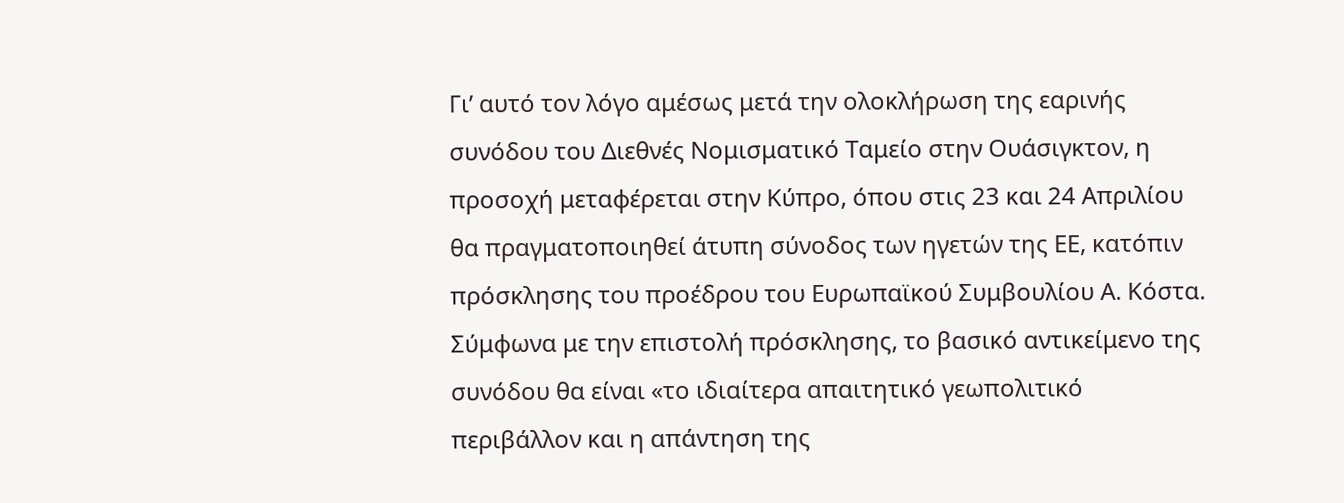Γι’ αυτό τον λόγο αμέσως μετά την ολοκλήρωση της εαρινής συνόδου του Διεθνές Νομισματικό Ταμείο στην Ουάσιγκτον, η προσοχή μεταφέρεται στην Κύπρο, όπου στις 23 και 24 Απριλίου θα πραγματοποιηθεί άτυπη σύνοδος των ηγετών της ΕΕ, κατόπιν πρόσκλησης του προέδρου του Ευρωπαϊκού Συμβουλίου Α. Κόστα.
Σύμφωνα με την επιστολή πρόσκλησης, το βασικό αντικείμενο της συνόδου θα είναι «το ιδιαίτερα απαιτητικό γεωπολιτικό περιβάλλον και η απάντηση της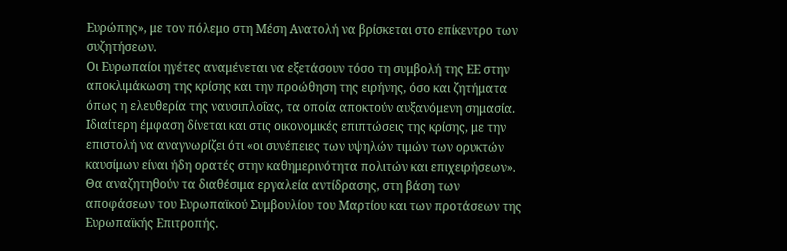Ευρώπης», με τον πόλεμο στη Μέση Ανατολή να βρίσκεται στο επίκεντρο των συζητήσεων.
Οι Ευρωπαίοι ηγέτες αναμένεται να εξετάσουν τόσο τη συμβολή της ΕΕ στην αποκλιμάκωση της κρίσης και την προώθηση της ειρήνης, όσο και ζητήματα όπως η ελευθερία της ναυσιπλοΐας, τα οποία αποκτούν αυξανόμενη σημασία.
Ιδιαίτερη έμφαση δίνεται και στις οικονομικές επιπτώσεις της κρίσης, με την επιστολή να αναγνωρίζει ότι «οι συνέπειες των υψηλών τιμών των ορυκτών καυσίμων είναι ήδη ορατές στην καθημερινότητα πολιτών και επιχειρήσεων». Θα αναζητηθούν τα διαθέσιμα εργαλεία αντίδρασης, στη βάση των αποφάσεων του Ευρωπαϊκού Συμβουλίου του Μαρτίου και των προτάσεων της Ευρωπαϊκής Επιτροπής.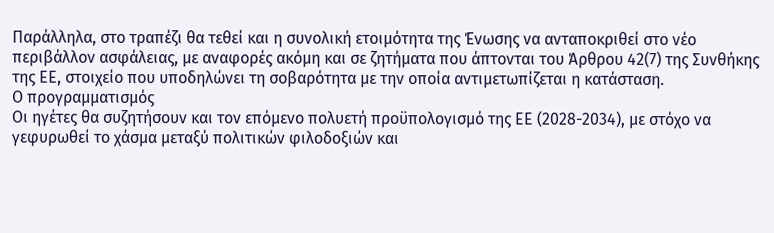Παράλληλα, στο τραπέζι θα τεθεί και η συνολική ετοιμότητα της Ένωσης να ανταποκριθεί στο νέο περιβάλλον ασφάλειας, με αναφορές ακόμη και σε ζητήματα που άπτονται του Άρθρου 42(7) της Συνθήκης της ΕΕ, στοιχείο που υποδηλώνει τη σοβαρότητα με την οποία αντιμετωπίζεται η κατάσταση.
Ο προγραμματισμός
Οι ηγέτες θα συζητήσουν και τον επόμενο πολυετή προϋπολογισμό της ΕΕ (2028-2034), με στόχο να γεφυρωθεί το χάσμα μεταξύ πολιτικών φιλοδοξιών και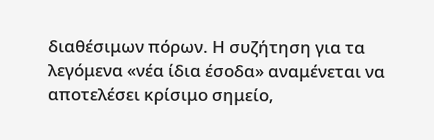διαθέσιμων πόρων. Η συζήτηση για τα λεγόμενα «νέα ίδια έσοδα» αναμένεται να αποτελέσει κρίσιμο σημείο,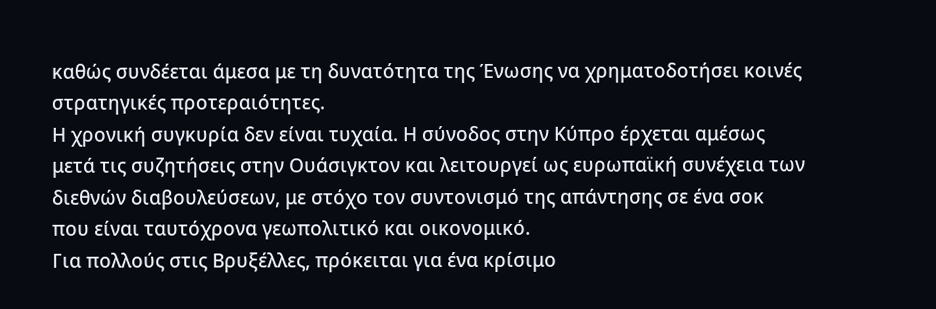καθώς συνδέεται άμεσα με τη δυνατότητα της Ένωσης να χρηματοδοτήσει κοινές στρατηγικές προτεραιότητες.
Η χρονική συγκυρία δεν είναι τυχαία. Η σύνοδος στην Κύπρο έρχεται αμέσως μετά τις συζητήσεις στην Ουάσιγκτον και λειτουργεί ως ευρωπαϊκή συνέχεια των διεθνών διαβουλεύσεων, με στόχο τον συντονισμό της απάντησης σε ένα σοκ που είναι ταυτόχρονα γεωπολιτικό και οικονομικό.
Για πολλούς στις Βρυξέλλες, πρόκειται για ένα κρίσιμο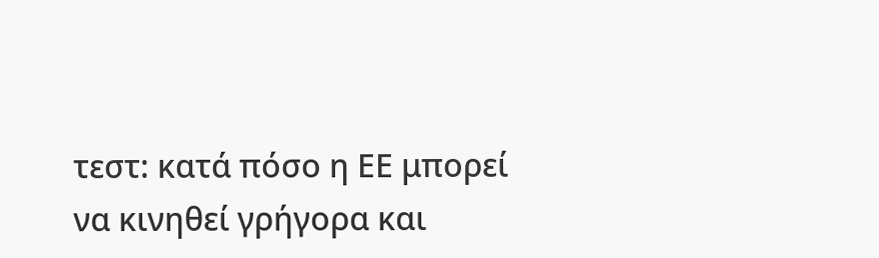τεστ: κατά πόσο η ΕΕ μπορεί να κινηθεί γρήγορα και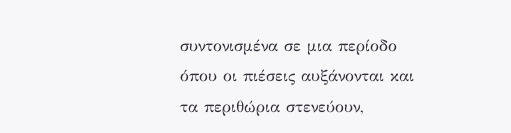συντονισμένα σε μια περίοδο όπου οι πιέσεις αυξάνονται και τα περιθώρια στενεύουν,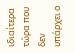ιδιαίτερα τώρα που δεν υπάρχει ο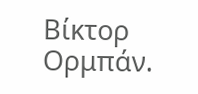Βίκτορ Ορμπάν.